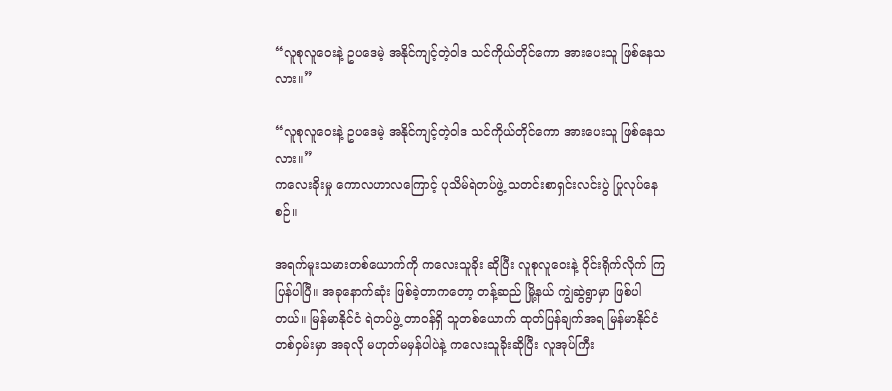“လူစုလူဝေးနဲ့ ဥပဒေမဲ့ အနိုင်ကျင့်တဲ့ဝါဒ သင်ကိုယ်တိုင်ကော အားပေးသူ ဖြစ်နေသလား။”

“လူစုလူဝေးနဲ့ ဥပဒေမဲ့ အနိုင်ကျင့်တဲ့ဝါဒ သင်ကိုယ်တိုင်ကော အားပေးသူ ဖြစ်နေသလား။”
ကလေးခိုးမှု ကောလဟာလကြောင့် ပုသိမ်ရဲတပ်ဖွဲ့ သတင်းစာရှင်းလင်းပွဲ ပြုလုပ်နေစဉ်။

အရက်မူးသမားတစ်ယောက်ကို ကလေးသူခိုး ဆိုပြီး လူစုလူဝေးနဲ့ ဝိုင်းရိုက်လိုက် ကြပြန်ပါပြီ။ အခုနောက်ဆုံး ဖြစ်ခဲ့တာကတော့ တန့်ဆည် မြို့နယ် ကျွဲဆွဲရွာမှာ ဖြစ်ပါတယ်။ မြန်မာနိုင်ငံ ရဲတပ်ဖွဲ့ တာဝန်ရှိ သူတစ်ယောက် ထုတ်ပြန်ချက်အရ မြန်မာနိုင်ငံတစ်ဝှမ်းမှာ အခုလို မဟုတ်မမှန်ပါပဲနဲ့ ကလေးသူခိုးဆိုပြီး လူအုပ်ကြီး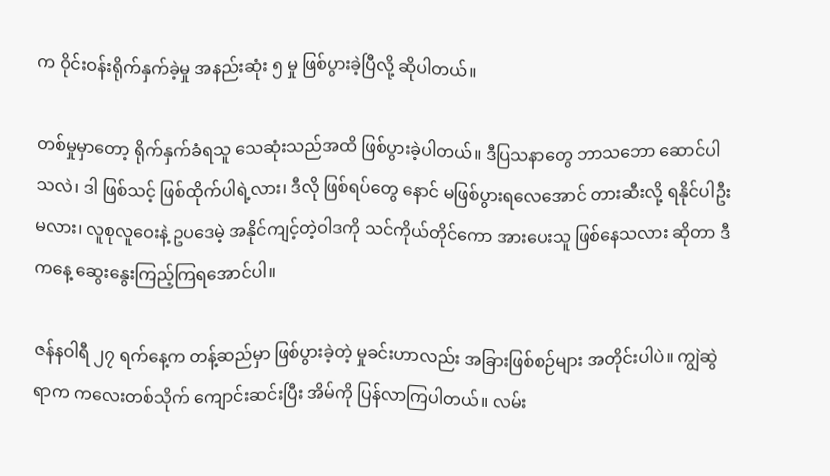က ဝိုင်းဝန်းရိုက်နှက်ခဲ့မှု အနည်းဆုံး ၅ မှု ဖြစ်ပွားခဲ့ပြီလို့ ဆိုပါတယ်။

တစ်မှုမှာတော့ ရိုက်နှက်ခံရသူ သေဆုံးသည်အထိ ဖြစ်ပွားခဲ့ပါတယ်။ ဒီပြသနာတွေ ဘာသဘော ဆောင်ပါသလဲ၊ ဒါ ဖြစ်သင့် ဖြစ်ထိုက်ပါရဲ့လား၊ ဒီလို ဖြစ်ရပ်တွေ နောင် မဖြစ်ပွားရလေအောင် တားဆီးလို့ ရနိုင်ပါဦးမလား၊ လူစုလူဝေးနဲ့ ဥပဒေမဲ့ အနိုင်ကျင့်တဲ့ဝါဒကို သင်ကိုယ်တိုင်ကော အားပေးသူ ဖြစ်နေသလား ဆိုတာ ဒီကနေ့ ဆွေးနွေးကြည့်ကြရအောင်ပါ။

ဇန်နဝါရီ ၂၇ ရက်နေ့က တန့်ဆည်မှာ ဖြစ်ပွားခဲ့တဲ့ မှုခင်းဟာလည်း အခြားဖြစ်စဉ်များ အတိုင်းပါပဲ။ ကျွဲဆွဲရာက ကလေးတစ်သိုက် ကျောင်းဆင်းပြီး အိမ်ကို ပြန်လာကြပါတယ်။ လမ်း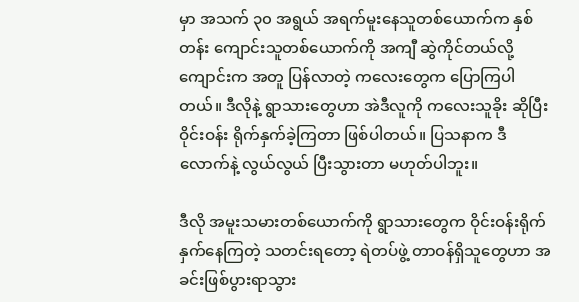မှာ အသက် ၃၀ အရွယ် အရက်မူးနေသူတစ်ယောက်က နှစ်တန်း ကျောင်းသူတစ်ယောက်ကို အကျီ ဆွဲကိုင်တယ်လို့ ကျောင်းက အတူ ပြန်လာတဲ့ ကလေးတွေက ပြောကြပါတယ်။ ဒီလိုနဲ့ ရွာသားတွေဟာ အဲဒီလူကို ကလေးသူခိုး ဆိုပြီး ဝိုင်းဝန်း ရိုက်နှက်ခဲ့ကြတာ ဖြစ်ပါတယ်။ ပြသနာက ဒီလောက်နဲ့ လွယ်လွယ် ပြီးသွားတာ မဟုတ်ပါဘူး။

ဒီလို အမူးသမားတစ်ယောက်ကို ရွာသားတွေက ဝိုင်းဝန်းရိုက်နှက်နေကြတဲ့ သတင်းရတော့ ရဲတပ်ဖွဲ့ တာဝန်ရှိသူတွေဟာ အခင်းဖြစ်ပွားရာသွား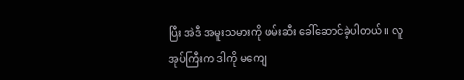ပြီး အဲဒီ အမူးသမားကို ဖမ်းဆီး ခေါ်ဆောင်ခဲ့ပါတယ်။ လူအုပ်ကြီးက ဒါကို မကျေ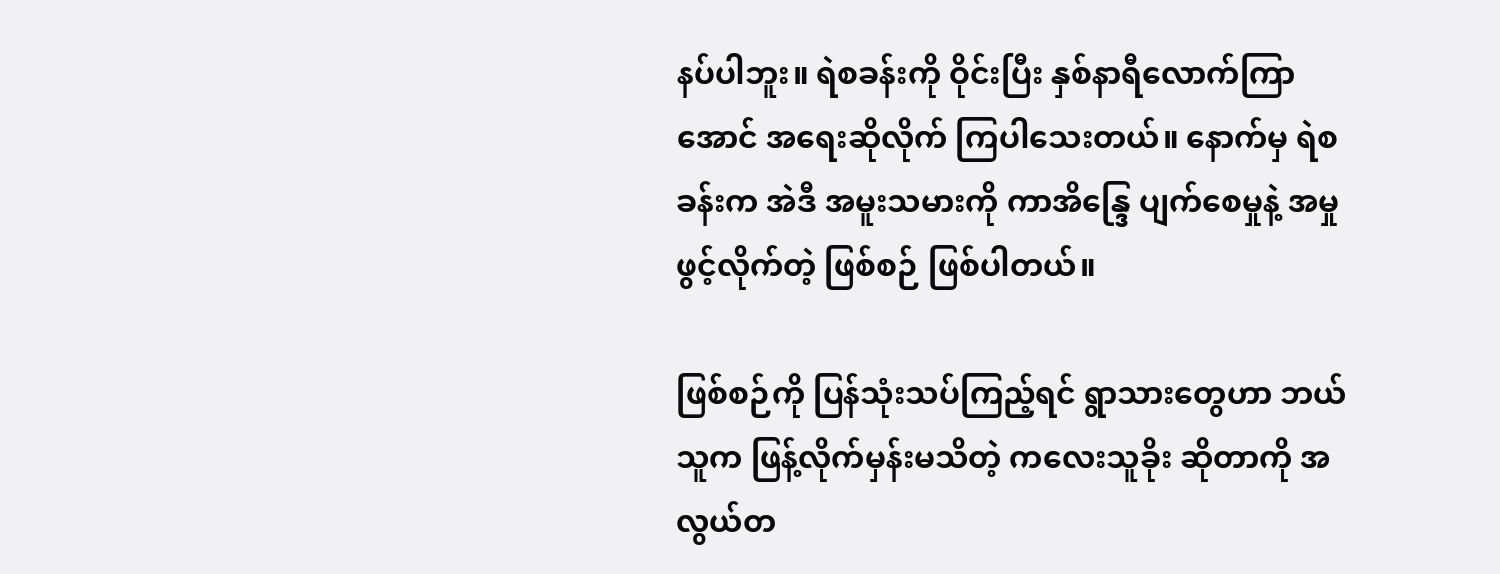နပ်ပါဘူး။ ရဲစခန်းကို ဝိုင်းပြီး နှစ်နာရီလောက်ကြာအောင် အရေးဆိုလိုက် ကြပါသေးတယ်။ နောက်မှ ရဲစခန်းက အဲဒီ အမူးသမားကို ကာအိန္ဒြေ ပျက်စေမှုနဲ့ အမှုဖွင့်လိုက်တဲ့ ဖြစ်စဉ် ဖြစ်ပါတယ်။

ဖြစ်စဉ်ကို ပြန်သုံးသပ်ကြည့်ရင် ရွာသားတွေဟာ ဘယ်သူက ဖြန့်လိုက်မှန်းမသိတဲ့ ကလေးသူခိုး ဆိုတာကို အလွယ်တ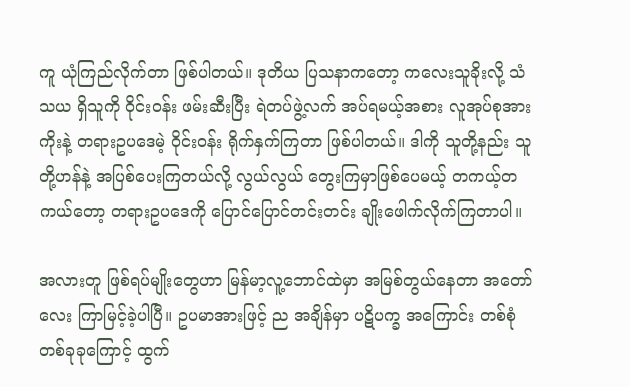ကူ ယုံကြည်လိုက်တာ ဖြစ်ပါတယ်။ ဒုတိယ ပြသနာကတော့ ကလေးသူခိုးလို့ သံသယ ရှိသူကို ဝိုင်းဝန်း ဖမ်းဆီးပြီး ရဲတပ်ဖွဲ့လက် အပ်ရမယ့်အစား လူအုပ်စုအားကိုးနဲ့ တရားဥပဒေမဲ့ ဝိုင်းဝန်း ရိုက်နှက်ကြတာ ဖြစ်ပါတယ်။ ဒါကို သူတို့နည်း သူတို့ဟန်နဲ့ အပြစ်ပေးကြတယ်လို့ လွယ်လွယ် တွေးကြမှာဖြစ်ပေမယ့် တကယ့်တကယ်တော့ တရားဥပဒေကို ပြောင်ပြောင်တင်းတင်း ချိုးဖေါက်လိုက်ကြတာပါ။

အလားတူ ဖြစ်ရပ်မျိုးတွေဟာ မြန်မာ့လူ့ဘောင်ထဲမှာ အမြစ်တွယ်နေတာ အတော်လေး ကြာမြင့်ခဲ့ပါပြီ။ ဥပမာအားဖြင့် ည အချိန်မှာ ပဋိပက္ခ အကြောင်း တစ်စုံတစ်ခုခုကြောင့် ထွက်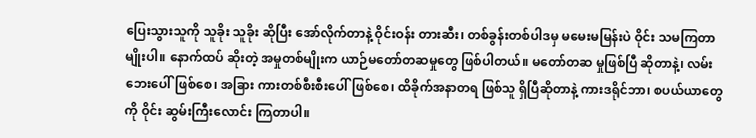ပြေးသွားသူကို သူခိုး သူခိုး ဆိုပြီး အော်လိုက်တာနဲ့ ဝိုင်းဝန်း တားဆီး၊ တစ်ခွန်းတစ်ပါဒမှ မမေးမမြန်းပဲ ဝိုင်း သမကြတာမျိုးပါ။ နောက်ထပ် ဆိုးတဲ့ အမှုတစ်မျိုးက ယာဉ်မတော်တဆမှုတွေ ဖြစ်ပါတယ်။ မတော်တဆ မှုဖြစ်ပြီ ဆိုတာနဲ့၊ လမ်းဘေးပေါ်ဖြစ်စေ၊ အခြား ကားတစ်စီးစီးပေါ်ဖြစ်စေ၊ ထိခိုက်အနာတရ ဖြစ်သူ ရှိပြီဆိုတာနဲ့ ကားဒရိုင်ဘာ၊ စပယ်ယာတွေကို ဝိုင်း ဆွမ်းကြီးလောင်း ကြတာပါ။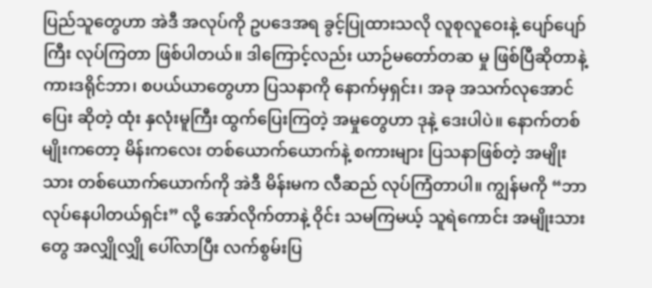ပြည်သူတွေဟာ အဲဒီ အလုပ်ကို ဥပဒေအရ ခွင့်ပြုထားသလို လူစုလူဝေးနဲ့ ပျော်ပျော်ကြီး လုပ်ကြတာ ဖြစ်ပါတယ်။ ဒါကြောင့်လည်း ယာဉ်မတော်တဆ မှု ဖြစ်ပြီဆိုတာနဲ့ ကားဒရိုင်ဘာ၊ စပယ်ယာတွေဟာ ပြသနာကို နောက်မှရှင်း၊ အခု အသက်လုအောင် ပြေး ဆိုတဲ့ ထုံး နှလုံးမူကြီး ထွက်ပြေးကြတဲ့ အမှုတွေဟာ ဒုနဲ့ ဒေးပါပဲ။ နောက်တစ်မျိုးကတော့ မိန်းကလေး တစ်ယောက်ယောက်နဲ့ စကားများ ပြသနာဖြစ်တဲ့ အမျိုးသား တစ်ယောက်ယောက်ကို အဲဒီ မိန်းမက လီဆည် လုပ်ကြံတာပါ။ ကျွန်မကို “ဘာလုပ်နေပါတယ်ရှင်း” လို့ အော်လိုက်တာနဲ့ ဝိုင်း သမကြမယ့် သူရဲကောင်း အမျိုးသားတွေ အလျှိုလျှို ပေါ်လာပြီး လက်စွမ်းပြ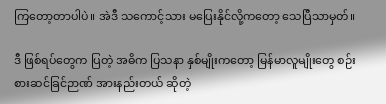ကြတော့တာပါပဲ။ အဲဒီ သကောင့်သား မပြေးနိုင်လို့ကတော့ သေပြီသာမှတ်။

ဒီ ဖြစ်ရပ်တွေက ပြတဲ့ အဓိက ပြသနာ နှစ်မျိုးကတော့ မြန်မာလူမျိုးတွေ စဉ်းစားဆင်ခြင်ဉာဏ် အားနည်းတယ် ဆိုတဲ့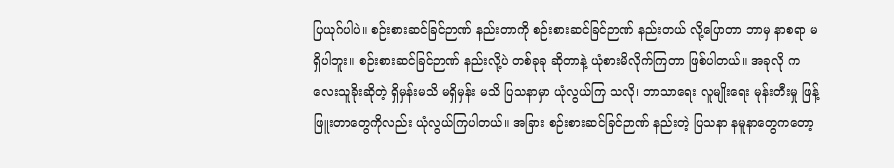ပြယုဂ်ပါပဲ။ စဉ်းစားဆင်ခြင်ဉာဏ် နည်းတာကို စဉ်းစားဆင်ခြင်ဉာဏ် နည်းတယ် လို့ပြောတာ ဘာမှ နာစရာ မရှိပါဘူး။ စဉ်းစားဆင်ခြင်ဉာဏ် နည်းလို့ပဲ တစ်ခုခု ဆိုတာနဲ့ ယုံစားမိလိုက်ကြတာ ဖြစ်ပါတယ်။ အခုလို ကလေးသူခိုးဆိုတဲ့ ရှိမှန်းမသိ မရှိမှန်း မသိ ပြသနာမှာ ယုံလွယ်ကြ သလို၊ ဘာသာရေး လူမျိုးရေး မုန်းတီးမှု ဖြန့်ဖြူးတာတွေကိုလည်း ယုံလွယ်ကြပါတယ်။ အခြား စဉ်းစားဆင်ခြင်ဉာဏ် နည်းတဲ့ ပြသနာ နမူနာတွေကတော့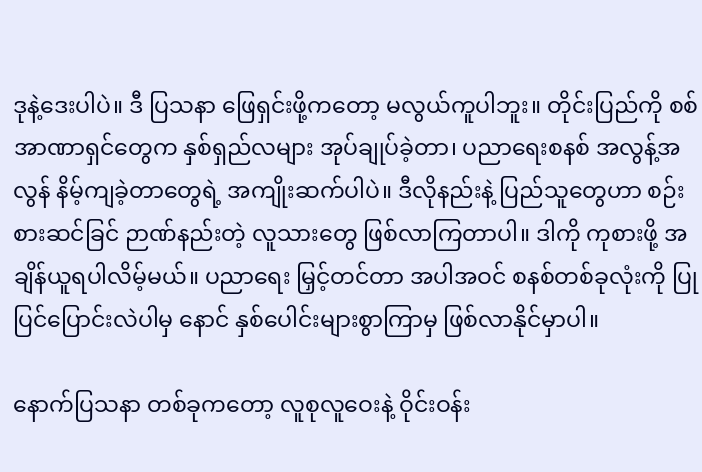ဒုနဲ့ဒေးပါပဲ။ ဒီ ပြသနာ ဖြေရှင်းဖို့ကတော့ မလွယ်ကူပါဘူး။ တိုင်းပြည်ကို စစ်အာဏာရှင်တွေက နှစ်ရှည်လများ အုပ်ချုပ်ခဲ့တာ၊ ပညာရေးစနစ် အလွန့်အလွန် နိမ့်ကျခဲ့တာတွေရဲ့ အကျိုးဆက်ပါပဲ။ ဒီလိုနည်းနဲ့ ပြည်သူတွေဟာ စဉ်းစားဆင်ခြင် ဉာဏ်နည်းတဲ့ လူသားတွေ ဖြစ်လာကြတာပါ။ ဒါကို ကုစားဖို့ အချိန်ယူရပါလိမ့်မယ်။ ပညာရေး မြှင့်တင်တာ အပါအဝင် စနစ်တစ်ခုလုံးကို ပြုပြင်ပြောင်းလဲပါမှ နောင် နှစ်ပေါင်းများစွာကြာမှ ဖြစ်လာနိုင်မှာပါ။

နောက်ပြသနာ တစ်ခုကတော့ လူစုလူဝေးနဲ့ ဝိုင်းဝန်း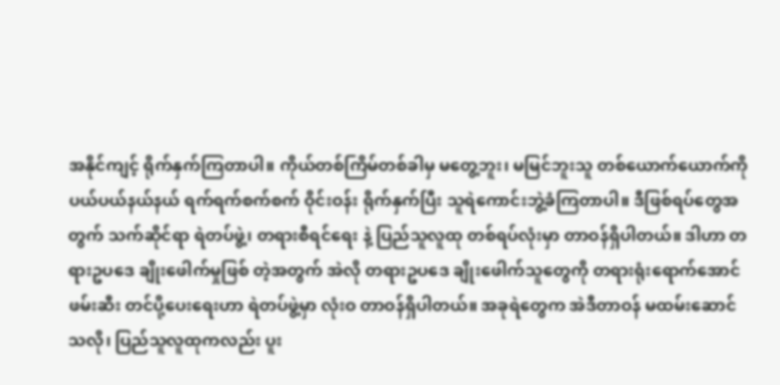အနိုင်ကျင့် ရိုက်နှက်ကြတာပါ။ ကိုယ်တစ်ကြိမ်တစ်ခါမှ မတွေ့ဘူး၊ မမြင်ဘူးသူ တစ်ယောက်ယောက်ကို ပယ်ပယ်နယ်နယ် ရက်ရက်စက်စက် ဝိုင်းဝန်း ရိုက်နှက်ပြီး သူရဲကောင်းဘွဲ့ခံကြတာပါ။ ဒီဖြစ်ရပ်တွေအတွက် သက်ဆိုင်ရာ ရဲတပ်ဖွဲ့၊ တရားစီရင်ရေး နဲ့ ပြည်သူလူထု တစ်ရပ်လုံးမှာ တာဝန်ရှိပါတယ်။ ဒါဟာ တရားဥပဒေ ချိုးဖေါက်မှုဖြစ် တဲ့အတွက် အဲလို တရားဥပဒေ ချိုးဖေါက်သူတွေကို တရားရုံးရောက်အောင် ဖမ်းဆီး တင်ပို့ပေးရေးဟာ ရဲတပ်ဖွဲ့မှာ လုံးဝ တာဝန်ရှိပါတယ်။ အခုရဲတွေက အဲဒီတာဝန် မထမ်းဆောင် သလို၊ ပြည်သူလူထုကလည်း ပူး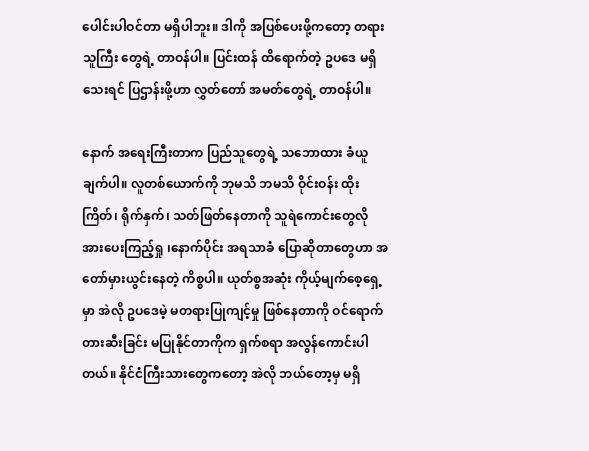ပေါင်းပါဝင်တာ မရှိပါဘူး။ ဒါကို အပြစ်ပေးဖို့ကတော့ တရားသူကြီး တွေရဲ့ တာဝန်ပါ။ ပြင်းထန် ထိရောက်တဲ့ ဥပဒေ မရှိသေးရင် ပြဌာန်းဖို့ဟာ လွှတ်တော် အမတ်တွေရဲ့ တာဝန်ပါ။

နောက် အရေးကြီးတာက ပြည်သူတွေရဲ့ သဘောထား ခံယူချက်ပါ။ လူတစ်ယောက်ကို ဘုမသိ ဘမသိ ဝိုင်းဝန်း ထိုးကြိတ်၊ ရိုက်နှက်၊ သတ်ဖြတ်နေတာကို သူရဲကောင်းတွေလို အားပေးကြည့်ရှု ၊နောက်ပိုင်း အရသာခံ ပြောဆိုတာတွေဟာ အတော်မှားယွင်းနေတဲ့ ကိစ္စပါ။ ယုတ်စွအဆုံး ကိုယ့်မျက်စေ့ရှေ့မှာ အဲလို ဥပဒေမဲ့ မတရားပြုကျင့်မှု ဖြစ်နေတာကို ဝင်ရောက်တားဆီးခြင်း မပြုနိုင်တာကိုက ရှက်စရာ အလွန်ကောင်းပါတယ်။ နိုင်ငံကြီးသားတွေကတော့ အဲလို ဘယ်တော့မှ မရှိ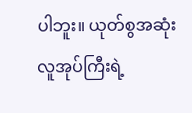ပါဘူး။ ယုတ်စွအဆုံး လူအုပ်ကြီးရဲ့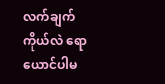လက်ချက် ကိုယ်လဲ ရောယောင်ပါမ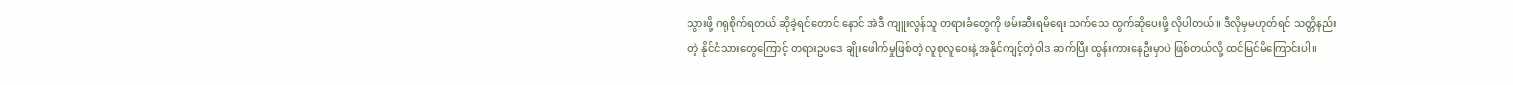သွားဖို့ ဂရုစိုက်ရတယ် ဆိုခဲ့ရင်တောင် နောင် အဲဒီ ကျူးလွန်သူ တရားခံတွေကို ဖမ်းဆီးရမိရေး သက်သေ ထွက်ဆိုပေးဖို့ လိုပါတယ်။ ဒီလိုမှမဟုတ်ရင် သတ္တိနည်းတဲ့ နိုင်ငံသားတွေကြောင့် တရားဥပဒေ ချိုးဖေါက်မှုဖြစ်တဲ့ လူစုလူဝေးနဲ့ အနိုင်ကျင့်တဲ့ဝါဒ ဆက်ပြီး ထွန်းကားနေဦးမှာပဲ ဖြစ်တယ်လို့ ထင်မြင်မိကြောင်းပါ။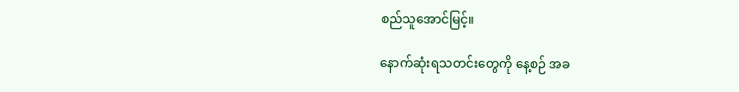စည်သူအောင်မြင့်။

နောက်ဆုံးရသတင်းတွေကို နေ့စဉ် အခ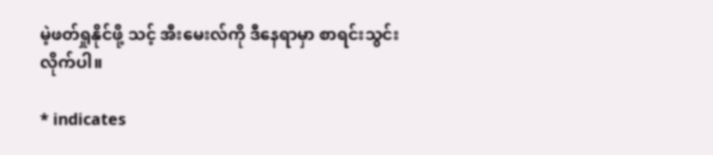မဲ့ဖတ်ရှုနိုင်ဖို့ သင့် အီးမေးလ်ကို ဒီနေရာမှာ စာရင်းသွင်းလိုက်ပါ။

* indicates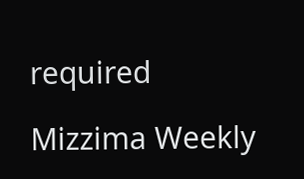required

Mizzima Weekly